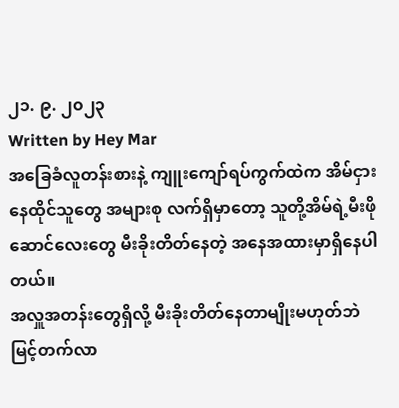၂၁. ၉. ၂၀၂၃
Written by Hey Mar
အခြေခံလူတန်းစားနဲ့ ကျူးကျော်ရပ်ကွက်ထဲက အိမ်ငှားနေထိုင်သူတွေ အများစု လက်ရှိမှာတော့ သူတို့အိမ်ရဲ့မီးဖိုဆောင်လေးတွေ မီးခိုးတိတ်နေတဲ့ အနေအထားမှာရှိနေပါတယ်။
အလှူအတန်းတွေရှိလို့ မီးခိုးတိတ်နေတာမျိုးမဟုတ်ဘဲ မြင့်တက်လာ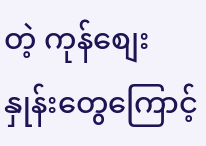တဲ့ ကုန်စျေးနှုန်းတွေကြောင့်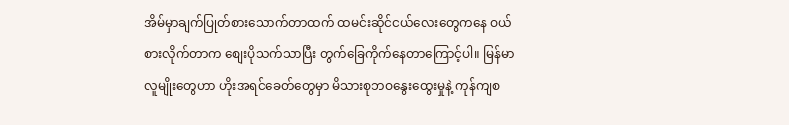အိမ်မှာချက်ပြုတ်စားသောက်တာထက် ထမင်းဆိုင်ငယ်လေးတွေကနေ ဝယ်စားလိုက်တာက စျေးပိုသက်သာပြီး တွက်ခြေကိုက်နေတာကြောင့်ပါ။ မြန်မာလူမျိုးတွေဟာ ဟိုးအရင်ခေတ်တွေမှာ မိသားစုဘဝနွေးထွေးမှုနဲ့ ကုန်ကျစ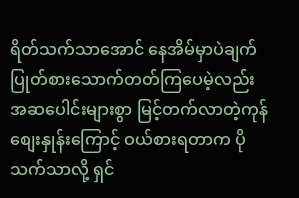ရိတ်သက်သာအောင် နေအိမ်မှာပဲချက်ပြုတ်စားသောက်တတ်ကြပေမဲ့လည်း အဆပေါင်းများစွာ မြင့်တက်လာတဲ့ကုန်စျေးနှုန်းကြောင့် ဝယ်စားရတာက ပိုသက်သာလို့ ရှင်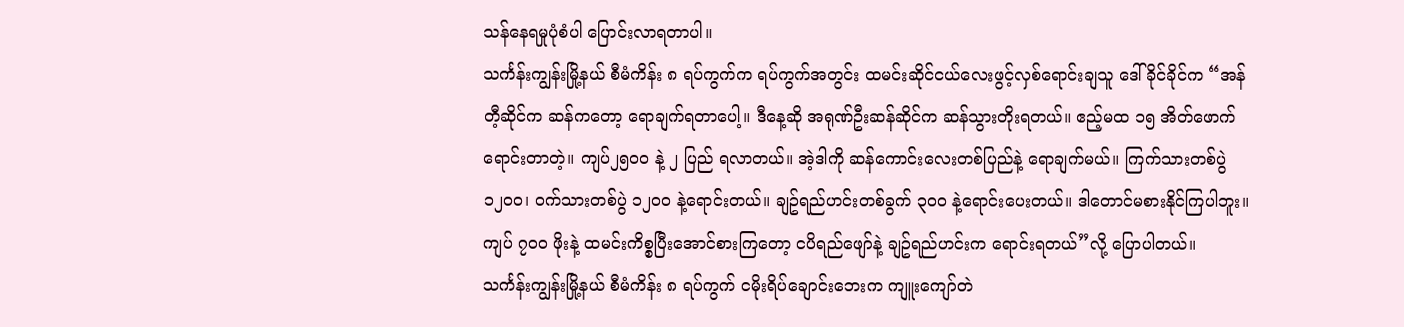သန်နေရမှုပုံစံပါ ပြောင်းလာရတာပါ။
သင်္ကန်းကျွန်းမြို့နယ် စီမံကိန်း ၈ ရပ်ကွက်က ရပ်ကွက်အတွင်း ထမင်းဆိုင်ငယ်လေးဖွင့်လှစ်ရောင်းချသူ ဒေါ်ခိုင်ခိုင်က “အန်တီ့ဆိုင်က ဆန်ကတော့ ရောချက်ရတာပေါ့။ ဒီနေ့ဆို အရုဏ်ဦးဆန်ဆိုင်က ဆန်သွားတိုးရတယ်။ ဧည့်မထ ၁၅ အိတ်ဖောက်ရောင်းတာတဲ့။ ကျပ်၂၅၀၀ နဲ့ ၂ ပြည် ရလာတယ်။ အဲ့ဒါကို ဆန်ကောင်းလေးတစ်ပြည်နဲ့ ရောချက်မယ်။ ကြက်သားတစ်ပွဲ ၁၂၀၀၊ ဝက်သားတစ်ပွဲ ၁၂၀၀ နဲ့ရောင်းတယ်။ ချဥ်ရည်ဟင်းတစ်ခွက် ၃၀၀ နဲ့ရောင်းပေးတယ်။ ဒါတောင်မစားနိုင်ကြပါဘူး။ ကျပ် ၇၀၀ ဖိုးနဲ့ ထမင်းကိစ္စပြီးအောင်စားကြတော့ ငပိရည်ဖျော်နဲ့ ချဥ်ရည်ဟင်းက ရောင်းရတယ်”လို့ ပြောပါတယ်။
သင်္ကန်းကျွန်းမြို့နယ် စီမံကိန်း ၈ ရပ်ကွက် ငမိုးရိပ်ချောင်းဘေးက ကျူးကျော်တဲ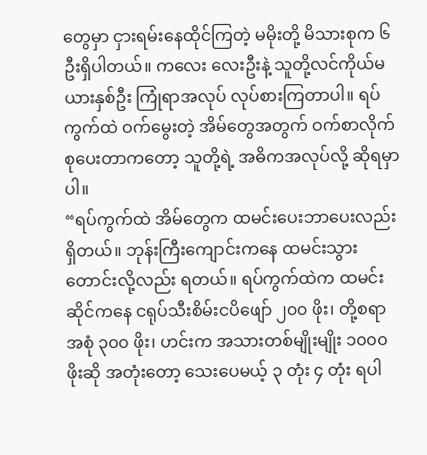တွေမှာ ငှားရမ်းနေထိုင်ကြတဲ့ မမိုးတို့ မိသားစုက ၆ ဦးရှိပါတယ်။ ကလေး လေးဦးနဲ့ သူတို့လင်ကိုယ်မယားနှစ်ဦး ကြုံရာအလုပ် လုပ်စားကြတာပါ။ ရပ်ကွက်ထဲ ဝက်မွေးတဲ့ အိမ်တွေအတွက် ဝက်စာလိုက်စုပေးတာကတော့ သူတို့ရဲ့ အဓိကအလုပ်လို့ ဆိုရမှာပါ။
“ရပ်ကွက်ထဲ အိမ်တွေက ထမင်းပေးဘာပေးလည်း ရှိတယ်။ ဘုန်းကြီးကျောင်းကနေ ထမင်းသွားတောင်းလို့လည်း ရတယ်။ ရပ်ကွက်ထဲက ထမင်းဆိုင်ကနေ ငရုပ်သီးစိမ်းငပိဖျော် ၂၀၀ ဖိုး၊ တို့စရာအစုံ ၃၀၀ ဖိုး၊ ဟင်းက အသားတစ်မျိုးမျိုး ၁၀၀၀ ဖိုးဆို အတုံးတော့ သေးပေမယ့် ၃ တုံး ၄ တုံး ရပါ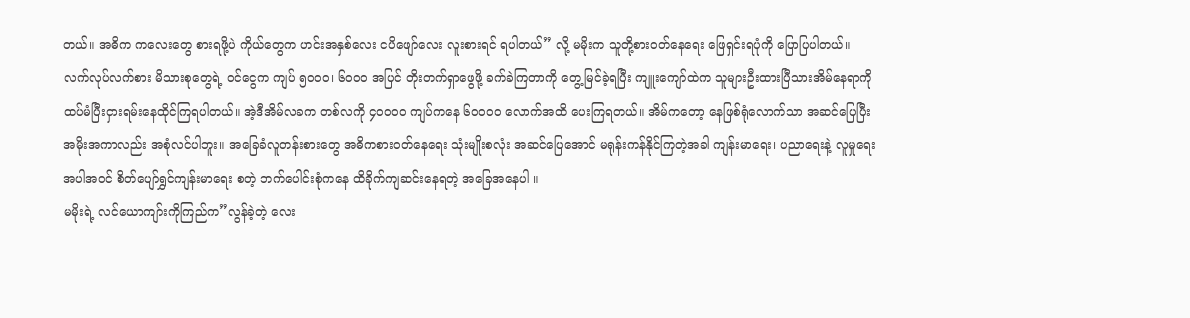တယ်။ အဓိက ကလေးတွေ စားရဖို့ပဲ ကိုယ်တွေက ဟင်းအနှစ်လေး ငပိဖျော်လေး လူးစားရင် ရပါတယ်” လို့ မမိုးက သူတို့စားဝတ်နေရေး ဖြေရှင်းရပုံကို ပြောပြပါတယ်။
လက်လုပ်လက်စား မိသားစုတွေရဲ့ ဝင်ငွေက ကျပ် ၅၀၀၀၊ ၆၀၀၀ အပြင် တိုးတက်ရှာဖွေဖို့ ခက်ခဲကြတာကို တွေ့မြင်ခဲ့ရပြီး ကျူးကျော်ထဲက သူများဦးထားပြီသားအိမ်နေရာကို ထပ်မံပြီးငှားရမ်းနေထိုင်ကြရပါတယ်။ အဲ့ဒီအိမ်လခက တစ်လကို ၄၀၀၀၀ ကျပ်ကနေ ၆၀၀၀၀ လောက်အထိ ပေးကြရတယ်။ အိမ်ကတော့ နေဖြစ်ရုံလောက်သာ အဆင်ပြေပြီး အမိုးအကာလည်း အစုံလင်ပါဘူး။ အခြေခံလူတန်းစားတွေ အဓိကစားဝတ်နေရေး သုံးမျိုးစလုံး အဆင်ပြေအောင် မရုန်းကန်နိုင်ကြတဲ့အခါ ကျန်းမာရေး၊ ပညာရေးနဲ့ လူမှုရေးအပါအဝင် စိတ်ပျော်ရွှင်ကျန်းမာရေး စတဲ့ ဘက်ပေါင်းစုံကနေ ထိခိုက်ကျဆင်းနေရတဲ့ အခြေအနေပါ ။
မမိုးရဲ့ လင်ယောကျာ်းကိုကြည်က”လွန်ခဲ့တဲ့ လေး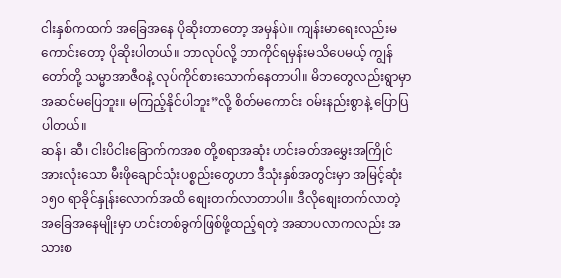ငါးနှစ်ကထက် အခြေအနေ ပိုဆိုးတာတော့ အမှန်ပဲ။ ကျန်းမာရေးလည်းမကောင်းတော့ ပိုဆိုးပါတယ်။ ဘာလုပ်လို့ ဘာကိုင်ရမှန်းမသိပေမယ့် ကျွန်တော်တို့ သမ္မာအာဇီဝနဲ့ လုပ်ကိုင်စားသောက်နေတာပါ။ မိဘတွေလည်းရွာမှာ အဆင်မပြေဘူး။ မကြည့်နိုင်ပါဘူး”လို့ စိတ်မကောင်း ဝမ်းနည်းစွာနဲ့ ပြောပြပါတယ်။
ဆန်၊ ဆီ၊ ငါးပိငါးခြောက်ကအစ တို့စရာအဆုံး ဟင်းခတ်အမွှေးအကြိုင် အားလုံးသော မီးဖိုချောင်သုံးပစ္စည်းတွေဟာ ဒီသုံးနှစ်အတွင်းမှာ အမြင့်ဆုံး ၁၅၀ ရာခိုင်နှုန်းလောက်အထိ စျေးတက်လာတာပါ။ ဒီလိုစျေးတက်လာတဲ့ အခြေအနေမျိုးမှာ ဟင်းတစ်ခွက်ဖြစ်ဖို့ထည့်ရတဲ့ အဆာပလာကလည်း အသားစ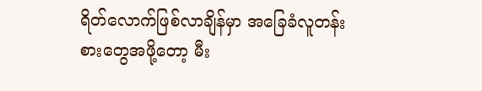ရိတ်လောက်ဖြစ်လာချိန်မှာ အခြေခံလူတန်းစားတွေအဖို့တော့ မီး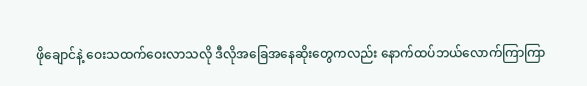ဖိုချောင်နဲ့ ဝေးသထက်ဝေးလာသလို ဒီလိုအခြေအနေဆိုးတွေကလည်း နောက်ထပ်ဘယ်လောက်ကြာကြာ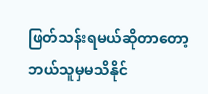ဖြတ်သန်းရမယ်ဆိုတာတော့ ဘယ်သူမှမသိနိုင်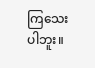ကြသေးပါဘူး။